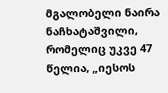მგალობელი ნაირა ნაჩხატაშვილი, რომელიც უკვე 47 წელია, „იესოს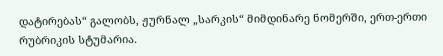დატირებას“ გალობს, ჟურნალ „სარკის“ მიმდინარე ნომერში, ერთ-ერთი რუბრიკის სტუმარია.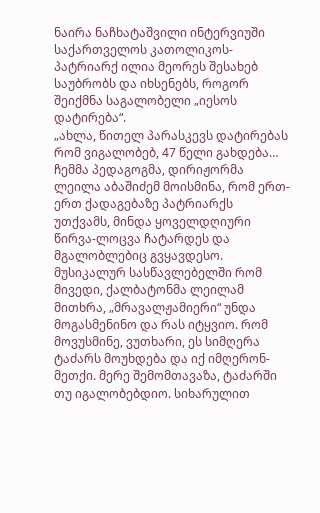ნაირა ნაჩხატაშვილი ინტერვიუში საქართველოს კათოლიკოს-პატრიარქ ილია მეორეს შესახებ საუბრობს და იხსენებს, როგორ შეიქმნა საგალობელი „იესოს დატირება“.
„ახლა, წითელ პარასკევს დატირებას რომ ვიგალობებ, 47 წელი გახდება…
ჩემმა პედაგოგმა, დირიჟორმა ლეილა აბაშიძემ მოისმინა, რომ ერთ-ერთ ქადაგებაზე პატრიარქს უთქვამს, მინდა ყოველდღიური წირვა-ლოცვა ჩატარდეს და მგალობლებიც გვყავდესო. მუსიკალურ სასწავლებელში რომ მივედი, ქალბატონმა ლეილამ მითხრა, „მრავალჟამიერი“ უნდა მოგასმენინო და რას იტყვიო. რომ მოვუსმინე, ვუთხარი, ეს სიმღერა ტაძარს მოუხდება და იქ იმღერონ-მეთქი. მერე შემომთავაზა, ტაძარში თუ იგალობებდიო. სიხარულით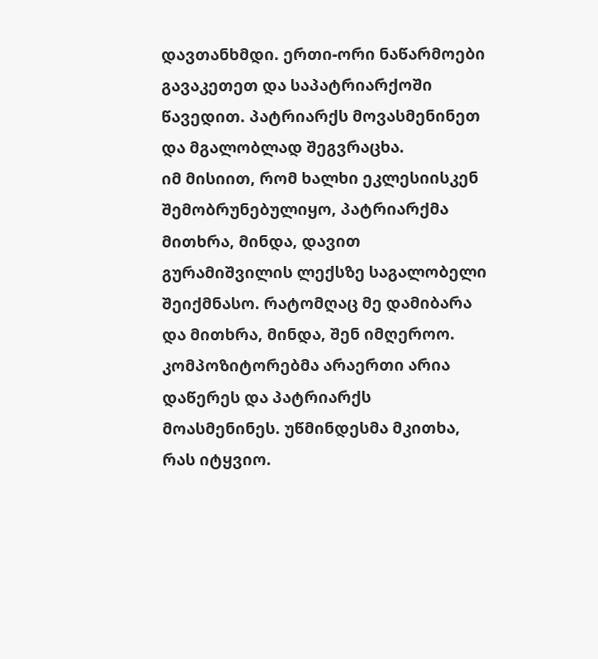დავთანხმდი. ერთი-ორი ნაწარმოები გავაკეთეთ და საპატრიარქოში წავედით. პატრიარქს მოვასმენინეთ და მგალობლად შეგვრაცხა.
იმ მისიით, რომ ხალხი ეკლესიისკენ შემობრუნებულიყო, პატრიარქმა მითხრა, მინდა, დავით გურამიშვილის ლექსზე საგალობელი შეიქმნასო. რატომღაც მე დამიბარა და მითხრა, მინდა, შენ იმღეროო.
კომპოზიტორებმა არაერთი არია დაწერეს და პატრიარქს მოასმენინეს. უწმინდესმა მკითხა, რას იტყვიო.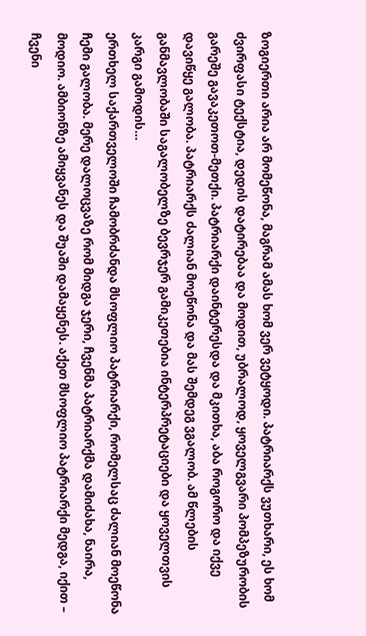ზოგიერთი არია არ მომეწონა, მაგრამ ამას ხომ ვერ ვეტყოდი. პატრიარქს ვუთხარი, ეს ხომ ძვირფასი ტექსტია, დედის დატირებაა და მოდით, უბრალოდ, ყოველგვარი პომპეზურობის გარეშე გავაკეთოთ-მეთქი. პატრიარქი დაინტერესდა და მკითხა, აბა როგორო და იქვე დავიწყე გალობა. პატრიარქს ძალიან მოეწონა და მას შემდეგ ვგალობ. ამ წლების განმავლობაში საგალობელზე ბევრჯერ გამიკეთებია ინტერპრეტაციები და ყოველთვის კარგი გამოდის…
ერთხელ საქართველოში ჩამობრძანდა მსოფლიო პატრიარქი, რომელსაც ძალიან მოეწონა ჩემი გალობა. მერე დალოცვაზე რომ მიდგა ჯერი, ჩვენმა პატრიარქმა დამიძახა, ნაირა, მოდიო. ამბიონზე ამიყვანეს და შუაში დამაყენეს. აქეთ მსოფლიო პატრიარქი მედგა, იქით – ჩვენი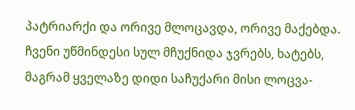პატრიარქი და ორივე მლოცავდა, ორივე მაქებდა. ჩვენი უწმინდესი სულ მჩუქნიდა ჯვრებს, ხატებს, მაგრამ ყველაზე დიდი საჩუქარი მისი ლოცვა-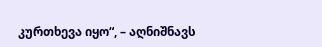კურთხევა იყო“, – აღნიშნავს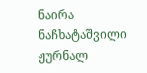ნაირა ნაჩხატაშვილი ჟურნალ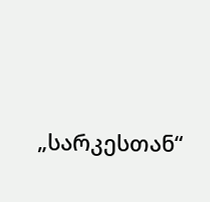„სარკესთან“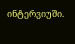ინტერვიუში.